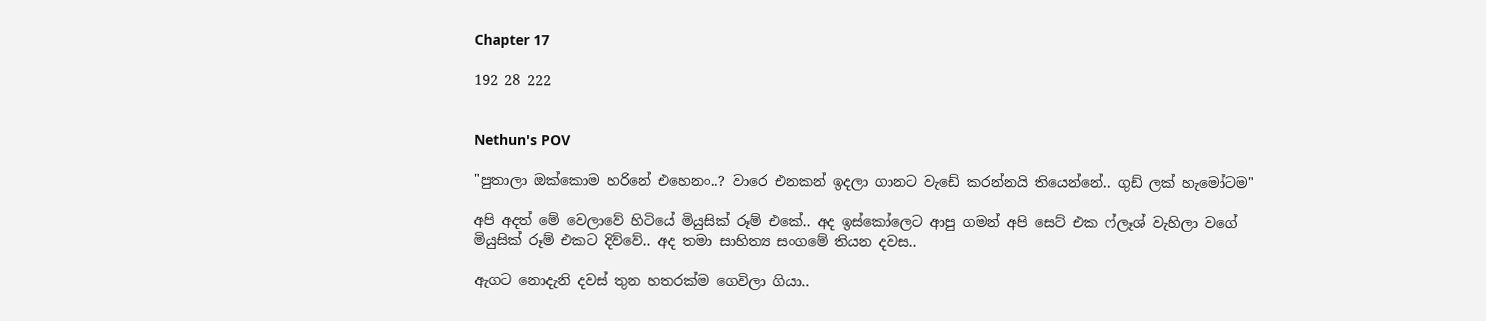Chapter 17

192 28 222


Nethun's POV

"පුතාලා ඔක්කොම හරිනේ එහෙනං..? වාරෙ එනකන් ඉදලා ගානට වැඩේ කරන්නයි තියෙන්නේ.. ගුඩ් ලක් හැමෝටම"

අපි අදත් මේ වෙලාවේ හිටියේ මියුසික් රූම් එකේ.. අද ඉස්කෝලෙට ආපු ගමන් අපි සෙට් එක ෆ්ලෑශ් වැහිලා වගේ මියුසික් රූම් එකට දිව්වේ.. අද තමා සාහිත්‍ය සංගමේ තියන දවස..

ඇගට නොදැනි දවස් තුන හතරක්ම ගෙවිලා ගියා..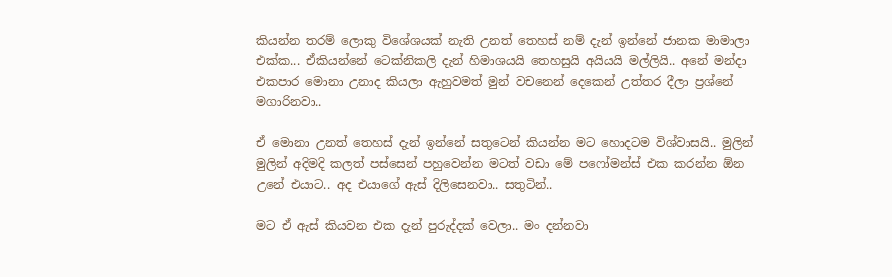කියන්න තරම් ලොකු විශේශයක් නැති උනත් තෙහස් නම් දැන් ඉන්නේ ජානක මාමාලා එක්ක... ඒකියන්නේ ටෙක්නිකලි දැන් හිමාශයයි තෙහසුයි අයියයි මල්ලියි.. අනේ මන්දා එකපාර මොනා උනාද කියලා ඇහුවමත් මුන් වචනෙන් දෙකෙන් උත්තර දීලා ප්‍රශ්නේ මගාරිනවා..

ඒ මොනා උනත් තෙහස් දැන් ඉන්නේ සතුටෙන් කියන්න මට හොදටම විශ්වාසයි.. මුලින් මුලින් අදිමදි කලත් පස්සෙන් පහුවෙන්න මටත් වඩා මේ පෆෝමන්ස් එක කරන්න ඕන උනේ එයාට.. අද එයාගේ ඇස් දිලිසෙනවා.. සතුටින්..

මට ඒ ඇස් කියවන එක දැන් පුරුද්දක් වෙලා.. මං දන්නවා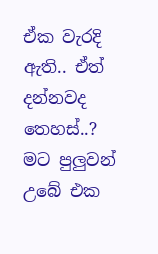ඒක වැරදි ඇති.. ඒත් දන්නවද තෙහස්..? මට පුලුවන් උබේ එක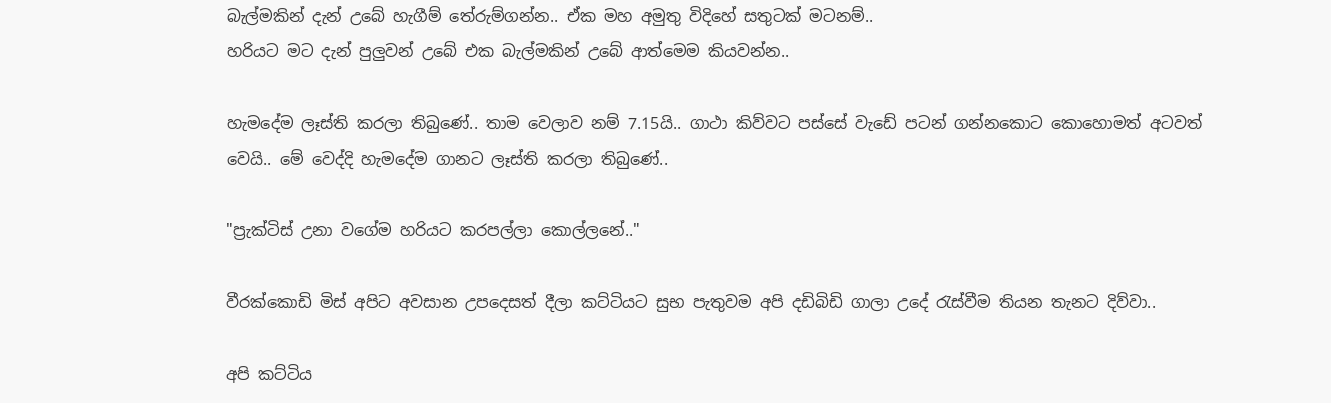බැල්මකින් දැන් උබේ හැගීම් තේරුම්ගන්න.. ඒක මහ අමුතු විදිහේ සතුටක් මටනම්..
හරියට මට දැන් පුලුවන් උබේ එක බැල්මකින් උබේ ආත්මෙම කියවන්න..

හැමදේම ලෑස්ති කරලා තිබුණේ.. තාම වෙලාව නම් 7.15යි.. ගාථා කිව්වට පස්සේ වැඩේ පටන් ගන්නකොට කොහොමත් අටවත් වෙයි.. මේ වෙද්දි හැමදේම ගානට ලෑස්ති කරලා තිබුණේ..

"ප්‍රැක්ටිස් උනා වගේම හරියට කරපල්ලා කොල්ලනේ.."

වීරක්කොඩි මිස් අපිට අවසාන උපදෙසත් දීලා කට්ටියට සුභ පැතුවම අපි දඩිබිඩි ගාලා උදේ රැස්වීම තියන තැනට දිව්වා..

අපි කට්ටිය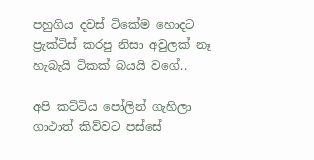පහුගිය දවස් ටිකේම හොදට ප්‍රැක්ටිස් කරපු නිසා අවුලක් නෑ හැබැයි ටිකක් බයයි වගේ..

අපි කට්ටිය පෝලින් ගැහිලා ගාථාත් කිව්වට පස්සේ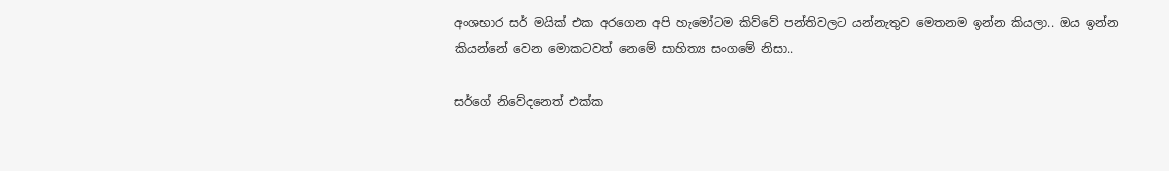අංශභාර සර් මයික් එක අරගෙන අපි හැමෝටම කිව්වේ පන්තිවලට යන්නැතුව මෙතනම ඉන්න කියලා.. ඔය ඉන්න කියන්නේ වෙන මොකටවත් නෙමේ සාහිත්‍ය සංගමේ නිසා..

සර්ගේ නිවේදනෙත් එක්ක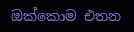ඔක්කොම එතන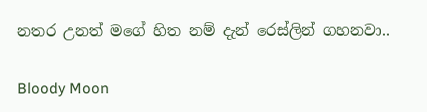නතර උනත් මගේ හිත නම් දැන් රෙස්ලින් ගහනවා..

Bloody Moon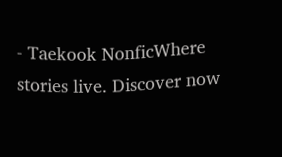- Taekook NonficWhere stories live. Discover now